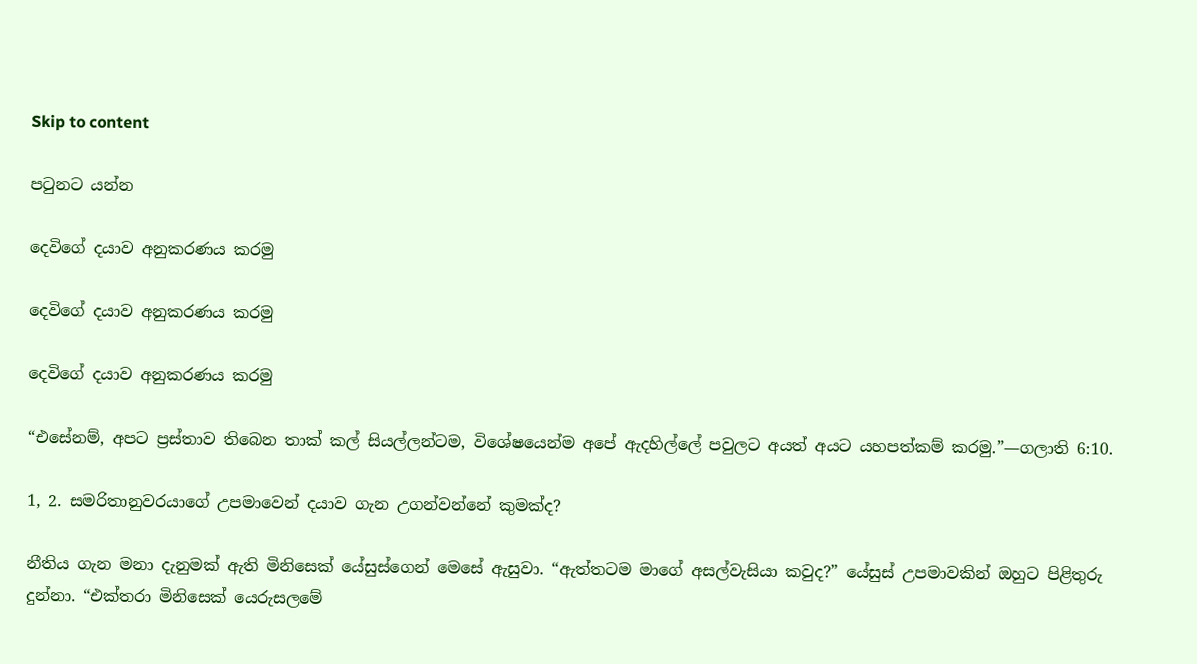Skip to content

පටුනට යන්න

දෙවිගේ දයාව අනුකරණය කරමු

දෙවිගේ දයාව අනුකරණය කරමු

දෙවිගේ දයාව අනුකරණය කරමු

“එසේනම්, අපට ප්‍රස්තාව තිබෙන තාක් කල් සියල්ලන්ටම, විශේෂයෙන්ම අපේ ඇදහිල්ලේ පවුලට අයත් අයට යහපත්කම් කරමු.”—ගලාති 6:10.

1, 2. සමරිතානුවරයාගේ උපමාවෙන් දයාව ගැන උගන්වන්නේ කුමක්ද?

නීතිය ගැන මනා දැනුමක් ඇති මිනිසෙක් යේසුස්ගෙන් මෙසේ ඇසුවා. “ඇත්තටම මාගේ අසල්වැසියා කවුද?” යේසුස් උපමාවකින් ඔහුට පිළිතුරු දුන්නා. “එක්තරා මිනිසෙක් යෙරුසලමේ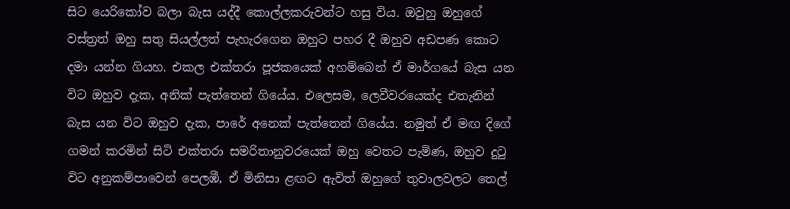සිට යෙරිකෝව බලා බැස යද්දී කොල්ලකරුවන්ට හසු විය. ඔවුහු ඔහුගේ වස්ත්‍රත් ඔහු සතු සියල්ලත් පැහැරගෙන ඔහුට පහර දී ඔහුව අඩපණ කොට දමා යන්න ගියහ. එකල එක්තරා පූජකයෙක් අහම්බෙන් ඒ මාර්ගයේ බැස යන විට ඔහුව දැක, අනික් පැත්තෙන් ගියේය. එලෙසම, ලෙවීවරයෙක්ද එතැනින් බැස යන විට ඔහුව දැක, පාරේ අනෙක් පැත්තෙන් ගියේය. නමුත් ඒ මඟ දිගේ ගමන් කරමින් සිටි එක්තරා සමරිතානුවරයෙක් ඔහු වෙතට පැමිණ, ඔහුව දුටු විට අනුකම්පාවෙන් පෙලඹී, ඒ මිනිසා ළඟට ඇවිත් ඔහුගේ තුවාලවලට තෙල්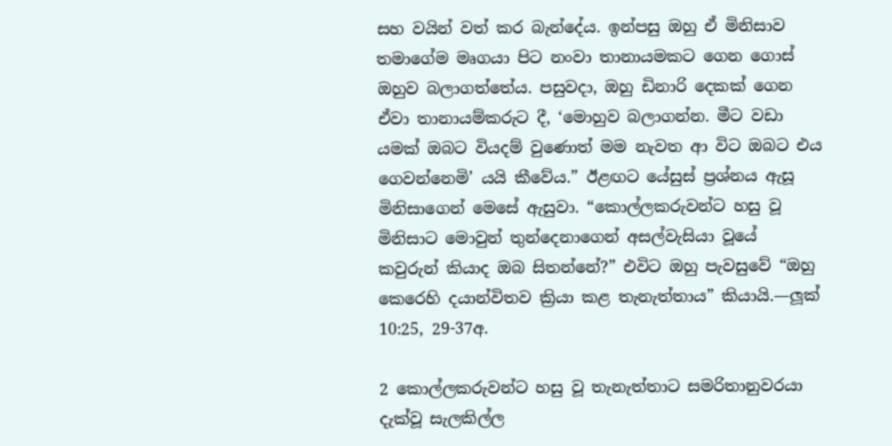සහ වයින් වත් කර බැන්දේය. ඉන්පසු ඔහු ඒ මිනිසාව තමාගේම මෘගයා පිට නංවා තානායමකට ගෙන ගොස් ඔහුව බලාගත්තේය. පසුවදා, ඔහු ඩිනාරි දෙකක් ගෙන ඒවා තානායම්කරුට දී, ‘මොහුව බලාගන්න. මීට වඩා යමක් ඔබට වියදම් වුණොත් මම නැවත ආ විට ඔබට එය ගෙවන්නෙමි’ යයි කීවේය.” ඊළඟට යේසුස් ප්‍රශ්නය ඇසූ මිනිසාගෙන් මෙසේ ඇසුවා. “කොල්ලකරුවන්ට හසු වූ මිනිසාට මොවුන් තුන්දෙනාගෙන් අසල්වැසියා වූයේ කවුරුන් කියාද ඔබ සිතන්නේ?” එවිට ඔහු පැවසුවේ “ඔහු කෙරෙහි දයාන්විතව ක්‍රියා කළ තැනැත්තාය” කියායි.—ලූක් 10:25, 29-37අ.

2 කොල්ලකරුවන්ට හසු වූ තැනැත්තාට සමරිතානුවරයා දැක්වූ සැලකිල්ල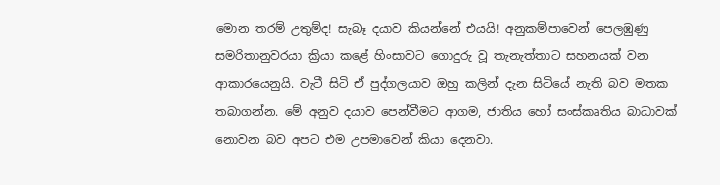මොන තරම් උතුම්ද! සැබෑ දයාව කියන්නේ එයයි! අනුකම්පාවෙන් පෙලඹුණු සමරිතානුවරයා ක්‍රියා කළේ හිංසාවට ගොදුරු වූ තැනැත්තාට සහනයක් වන ආකාරයෙනුයි. වැටී සිටි ඒ පුද්ගලයාව ඔහු කලින් දැන සිටියේ නැති බව මතක තබාගන්න. මේ අනුව දයාව පෙන්වීමට ආගම, ජාතිය හෝ සංස්කෘතිය බාධාවක් නොවන බව අපට එම උපමාවෙන් කියා දෙනවා.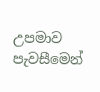උපමාව පැවසීමෙන්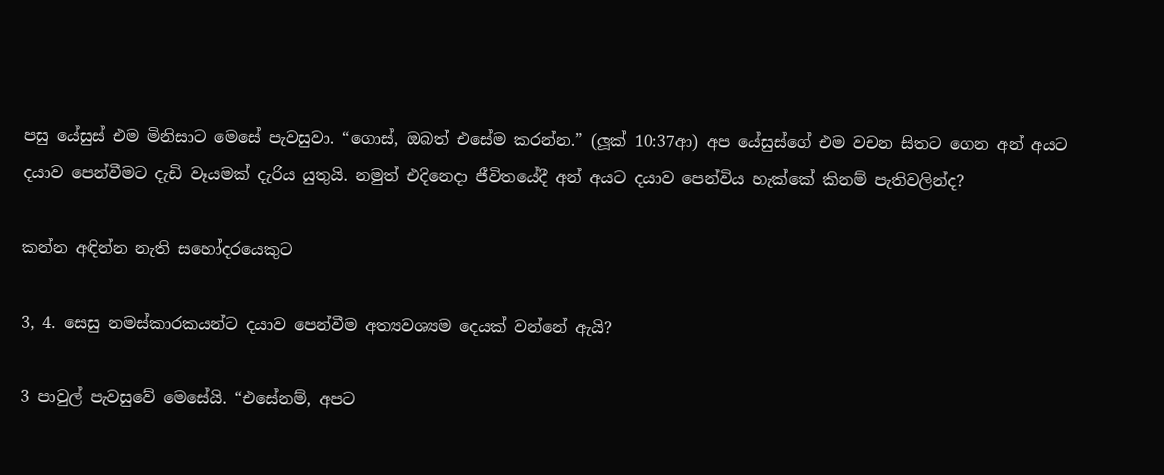පසු යේසුස් එම මිනිසාට මෙසේ පැවසුවා. “ගොස්, ඔබත් එසේම කරන්න.” (ලූක් 10:37ආ) අප යේසුස්ගේ එම වචන සිතට ගෙන අන් අයට දයාව පෙන්වීමට දැඩි වෑයමක් දැරිය යුතුයි. නමුත් එදිනෙදා ජීවිතයේදී අන් අයට දයාව පෙන්විය හැක්කේ කිනම් පැතිවලින්ද?

කන්න අඳින්න නැති සහෝදරයෙකුට

3, 4. සෙසු නමස්කාරකයන්ට දයාව පෙන්වීම අත්‍යවශ්‍යම දෙයක් වන්නේ ඇයි?

3 පාවුල් පැවසුවේ මෙසේයි. “එසේනම්, අපට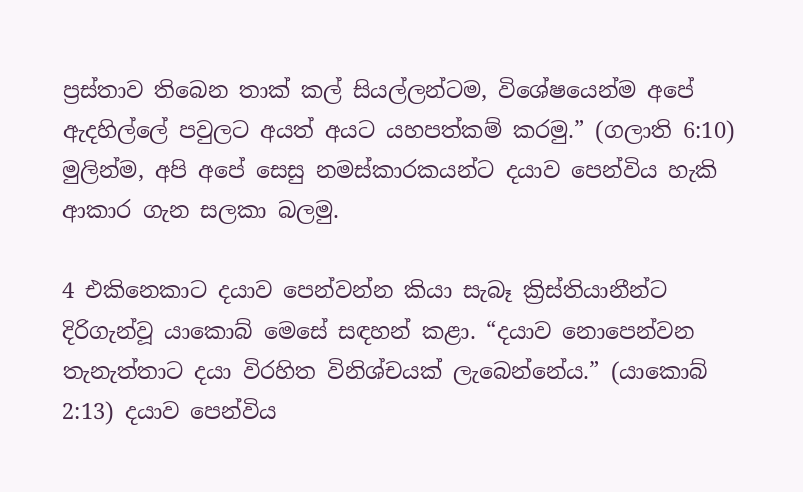ප්‍රස්තාව තිබෙන තාක් කල් සියල්ලන්ටම, විශේෂයෙන්ම අපේ ඇදහිල්ලේ පවුලට අයත් අයට යහපත්කම් කරමු.” (ගලාති 6:10) මුලින්ම, අපි අපේ සෙසු නමස්කාරකයන්ට දයාව පෙන්විය හැකි ආකාර ගැන සලකා බලමු.

4 එකිනෙකාට දයාව පෙන්වන්න කියා සැබෑ ක්‍රිස්තියානීන්ට දිරිගැන්වූ යාකොබ් මෙසේ සඳහන් කළා. “දයාව නොපෙන්වන තැනැත්තාට දයා විරහිත විනිශ්චයක් ලැබෙන්නේය.” (යාකොබ් 2:13) දයාව පෙන්විය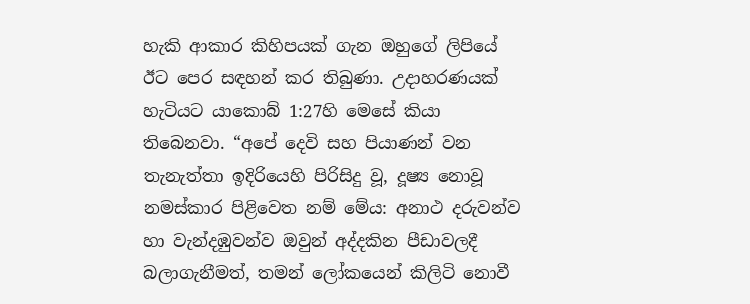හැකි ආකාර කිහිපයක් ගැන ඔහුගේ ලිපියේ ඊට පෙර සඳහන් කර තිබුණා. උදාහරණයක් හැටියට යාකොබ් 1:27හි මෙසේ කියා තිබෙනවා. “අපේ දෙවි සහ පියාණන් වන තැනැත්තා ඉදිරියෙහි පිරිසිදු වූ, දූෂ්‍ය නොවූ නමස්කාර පිළිවෙත නම් මේය: අනාථ දරුවන්ව හා වැන්දඹුවන්ව ඔවුන් අද්දකින පීඩාවලදී බලාගැනීමත්, තමන් ලෝකයෙන් කිලිටි නොවී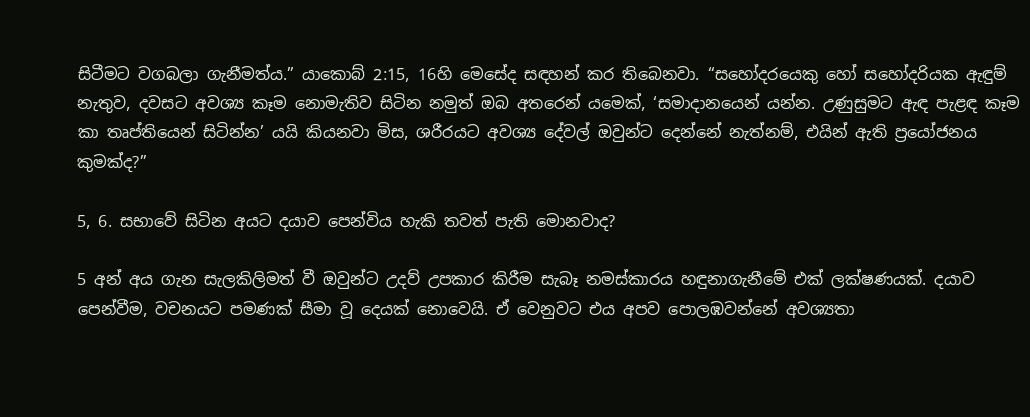සිටීමට වගබලා ගැනීමත්ය.” යාකොබ් 2:15, 16හි මෙසේද සඳහන් කර තිබෙනවා. “සහෝදරයෙකු හෝ සහෝදරියක ඇඳුම් නැතුව, දවසට අවශ්‍ය කෑම නොමැතිව සිටින නමුත් ඔබ අතරෙන් යමෙක්, ‘සමාදානයෙන් යන්න. උණුසුමට ඇඳ පැළඳ කෑම කා තෘප්තියෙන් සිටින්න’ යයි කියනවා මිස, ශරීරයට අවශ්‍ය දේවල් ඔවුන්ට දෙන්නේ නැත්නම්, එයින් ඇති ප්‍රයෝජනය කුමක්ද?”

5, 6. සභාවේ සිටින අයට දයාව පෙන්විය හැකි තවත් පැති මොනවාද?

5 අන් අය ගැන සැලකිලිමත් වී ඔවුන්ට උදව් උපකාර කිරීම සැබෑ නමස්කාරය හඳුනාගැනීමේ එක් ලක්ෂණයක්. දයාව පෙන්වීම, වචනයට පමණක් සීමා වූ දෙයක් නොවෙයි. ඒ වෙනුවට එය අපව පොලඹවන්නේ අවශ්‍යතා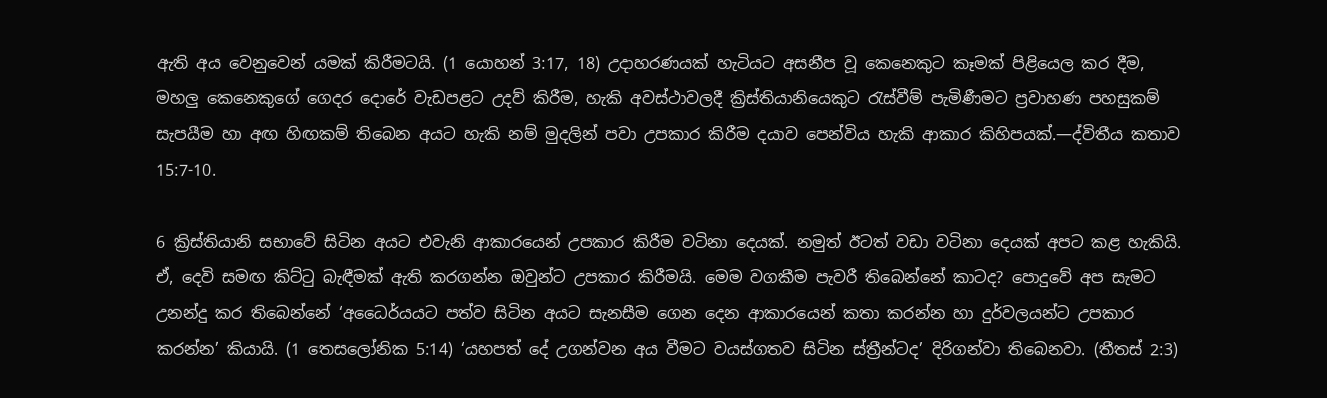ඇති අය වෙනුවෙන් යමක් කිරීමටයි. (1 යොහන් 3:17, 18) උදාහරණයක් හැටියට අසනීප වූ කෙනෙකුට කෑමක් පිළියෙල කර දීම, මහලු කෙනෙකුගේ ගෙදර දොරේ වැඩපළට උදව් කිරීම, හැකි අවස්ථාවලදී ක්‍රිස්තියානියෙකුට රැස්වීම් පැමිණීමට ප්‍රවාහණ පහසුකම් සැපයීම හා අඟ හිඟකම් තිබෙන අයට හැකි නම් මුදලින් පවා උපකාර කිරීම දයාව පෙන්විය හැකි ආකාර කිහිපයක්.—ද්විතීය කතාව 15:7-10.

6 ක්‍රිස්තියානි සභාවේ සිටින අයට එවැනි ආකාරයෙන් උපකාර කිරීම වටිනා දෙයක්. නමුත් ඊටත් වඩා වටිනා දෙයක් අපට කළ හැකියි. ඒ, දෙවි සමඟ කිට්ටු බැඳීමක් ඇති කරගන්න ඔවුන්ට උපකාර කිරීමයි. මෙම වගකීම පැවරී තිබෙන්නේ කාටද? පොදුවේ අප සැමට උනන්දු කර තිබෙන්නේ ‘අධෛර්යයට පත්ව සිටින අයට සැනසීම ගෙන දෙන ආකාරයෙන් කතා කරන්න හා දුර්වලයන්ට උපකාර කරන්න’ කියායි. (1 තෙසලෝනික 5:14) ‘යහපත් දේ උගන්වන අය වීමට වයස්ගතව සිටින ස්ත්‍රීන්ටද’ දිරිගන්වා තිබෙනවා. (තීතස් 2:3)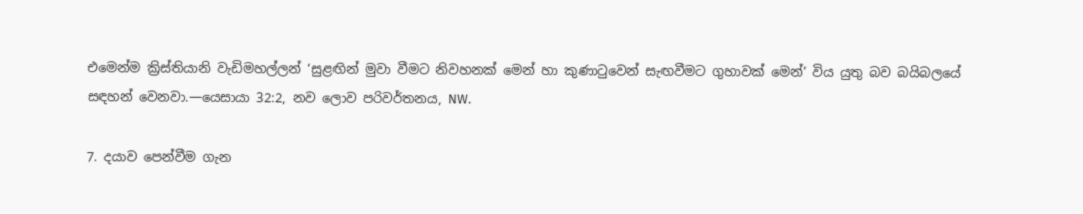එමෙන්ම ක්‍රිස්තියානි වැඩිමහල්ලන් ‘සුළඟින් මුවා වීමට නිවහනක් මෙන් හා කුණාටුවෙන් සැඟවීමට ගුහාවක් මෙන්’ විය යුතු බව බයිබලයේ සඳහන් වෙනවා.—යෙසායා 32:2, නව ලොව පරිවර්තනය, NW.

7. දයාව පෙන්වීම ගැන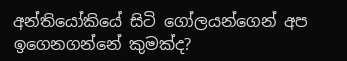අන්තියෝකියේ සිටි ගෝලයන්ගෙන් අප ඉගෙනගන්නේ කුමක්ද?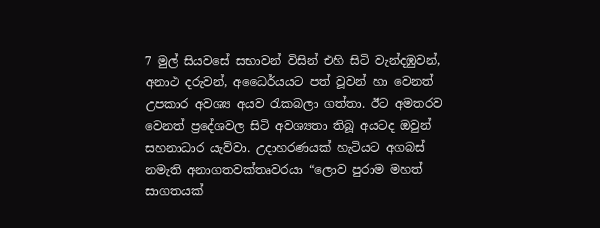7 මුල් සියවසේ සභාවන් විසින් එහි සිටි වැන්දඹුවන්, අනාථ දරුවන්, අධෛර්යයට පත් වූවන් හා වෙනත් උපකාර අවශ්‍ය අයව රැකබලා ගත්තා. ඊට අමතරව වෙනත් ප්‍රදේශවල සිටි අවශ්‍යතා තිබූ අයටද ඔවුන් සහනාධාර යැව්වා. උදාහරණයක් හැටියට අගබස් නමැති අනාගතවක්තෘවරයා “ලොව පුරාම මහත් සාගතයක්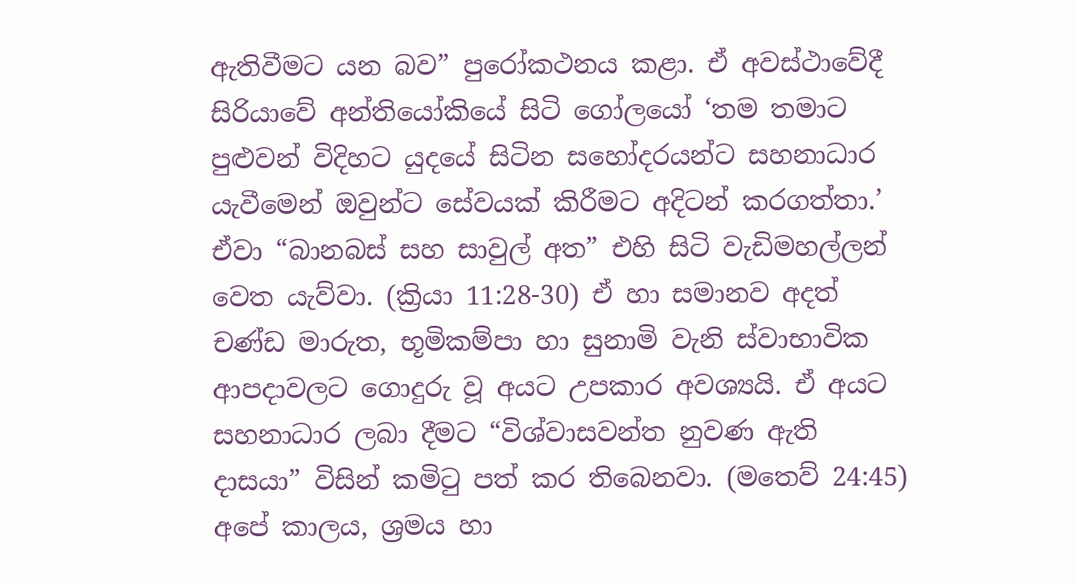ඇතිවීමට යන බව” පුරෝකථනය කළා. ඒ අවස්ථාවේදී සිරියාවේ අන්තියෝකියේ සිටි ගෝලයෝ ‘තම තමාට පුළුවන් විදිහට යුදයේ සිටින සහෝදරයන්ට සහනාධාර යැවීමෙන් ඔවුන්ට සේවයක් කිරීමට අදිටන් කරගත්තා.’ ඒවා “බානබස් සහ සාවුල් අත” එහි සිටි වැඩිමහල්ලන් වෙත යැව්වා. (ක්‍රියා 11:28-30) ඒ හා සමානව අදත් චණ්ඩ මාරුත, භූමිකම්පා හා සුනාමි වැනි ස්වාභාවික ආපදාවලට ගොදුරු වූ අයට උපකාර අවශ්‍යයි. ඒ අයට සහනාධාර ලබා දීමට “විශ්වාසවන්ත නුවණ ඇති දාසයා” විසින් කමිටු පත් කර තිබෙනවා. (මතෙව් 24:45) අපේ කාලය, ශ්‍රමය හා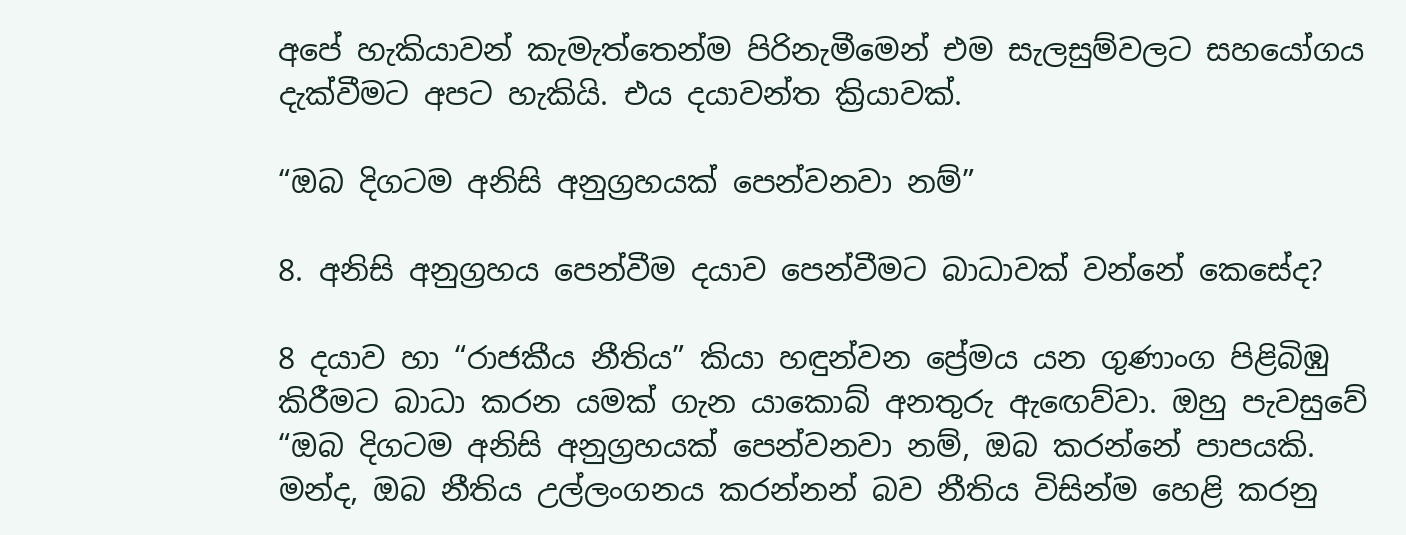අපේ හැකියාවන් කැමැත්තෙන්ම පිරිනැමීමෙන් එම සැලසුම්වලට සහයෝගය දැක්වීමට අපට හැකියි. එය දයාවන්ත ක්‍රියාවක්.

“ඔබ දිගටම අනිසි අනුග්‍රහයක් පෙන්වනවා නම්”

8. අනිසි අනුග්‍රහය පෙන්වීම දයාව පෙන්වීමට බාධාවක් වන්නේ කෙසේද?

8 දයාව හා “රාජකීය නීතිය” කියා හඳුන්වන ප්‍රේමය යන ගුණාංග පිළිබිඹු කිරීමට බාධා කරන යමක් ගැන යාකොබ් අනතුරු ඇඟෙව්වා. ඔහු පැවසුවේ “ඔබ දිගටම අනිසි අනුග්‍රහයක් පෙන්වනවා නම්, ඔබ කරන්නේ පාපයකි. මන්ද, ඔබ නීතිය උල්ලංගනය කරන්නන් බව නීතිය විසින්ම හෙළි කරනු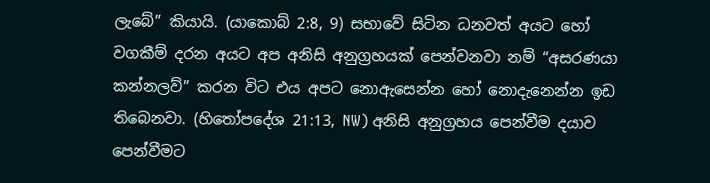ලැබේ” කියායි. (යාකොබ් 2:8, 9) සභාවේ සිටින ධනවත් අයට හෝ වගකීම් දරන අයට අප අනිසි අනුග්‍රහයක් පෙන්වනවා නම් “අසරණයා කන්නලව්” කරන විට එය අපට නොඇසෙන්න හෝ නොදැනෙන්න ඉඩ තිබෙනවා. (හිතෝපදේශ 21:13, NW) අනිසි අනුග්‍රහය පෙන්වීම දයාව පෙන්වීමට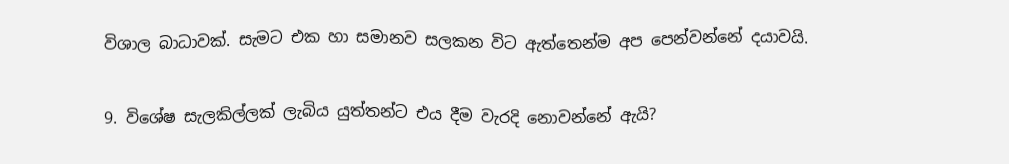විශාල බාධාවක්. සැමට එක හා සමානව සලකන විට ඇත්තෙන්ම අප පෙන්වන්නේ දයාවයි.

9. විශේෂ සැලකිල්ලක් ලැබිය යුත්තන්ට එය දීම වැරදි නොවන්නේ ඇයි?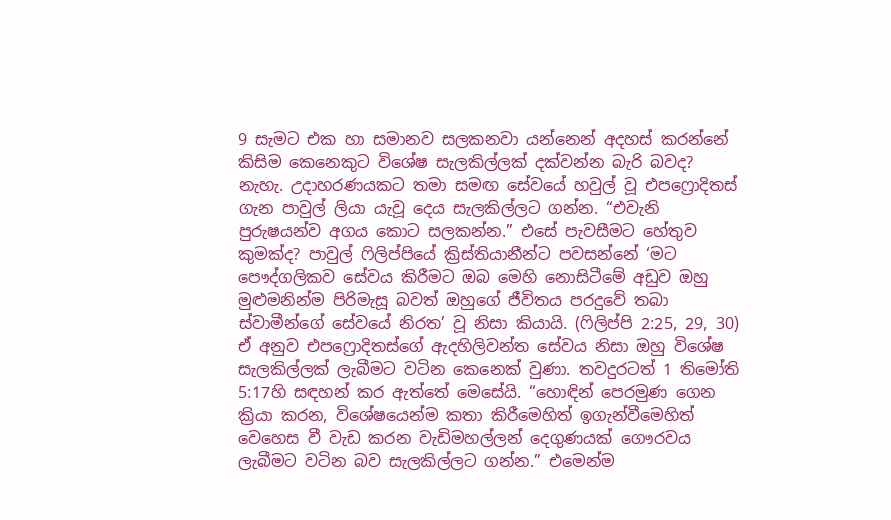9 සැමට එක හා සමානව සලකනවා යන්නෙන් අදහස් කරන්නේ කිසිම කෙනෙකුට විශේෂ සැලකිල්ලක් දක්වන්න බැරි බවද? නැහැ. උදාහරණයකට තමා සමඟ සේවයේ හවුල් වූ එපෆ්‍රොදිතස් ගැන පාවුල් ලියා යැවූ දෙය සැලකිල්ලට ගන්න. “එවැනි පුරුෂයන්ව අගය කොට සලකන්න.” එසේ පැවසීමට හේතුව කුමක්ද? පාවුල් ෆිලිප්පියේ ක්‍රිස්තියානීන්ට පවසන්නේ ‘මට පෞද්ගලිකව සේවය කිරීමට ඔබ මෙහි නොසිටීමේ අඩුව ඔහු මුළුමනින්ම පිරිමැසූ බවත් ඔහුගේ ජීවිතය පරදුවේ තබා ස්වාමීන්ගේ සේවයේ නිරත’ වූ නිසා කියායි. (ෆිලිප්පි 2:25, 29, 30) ඒ අනුව එපෆ්‍රොදිතස්ගේ ඇදහිලිවන්ත සේවය නිසා ඔහු විශේෂ සැලකිල්ලක් ලැබීමට වටින කෙනෙක් වුණා. තවදුරටත් 1 තිමෝති 5:17හි සඳහන් කර ඇත්තේ මෙසේයි. “හොඳින් පෙරමුණ ගෙන ක්‍රියා කරන, විශේෂයෙන්ම කතා කිරීමෙහිත් ඉගැන්වීමෙහිත් වෙහෙස වී වැඩ කරන වැඩිමහල්ලන් දෙගුණයක් ගෞරවය ලැබීමට වටින බව සැලකිල්ලට ගන්න.” එමෙන්ම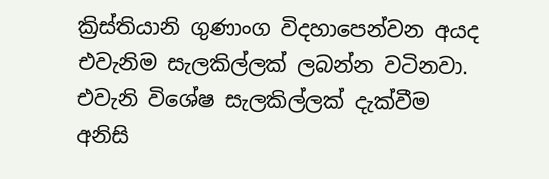ක්‍රිස්තියානි ගුණාංග විදහාපෙන්වන අයද එවැනිම සැලකිල්ලක් ලබන්න වටිනවා. එවැනි විශේෂ සැලකිල්ලක් දැක්වීම අනිසි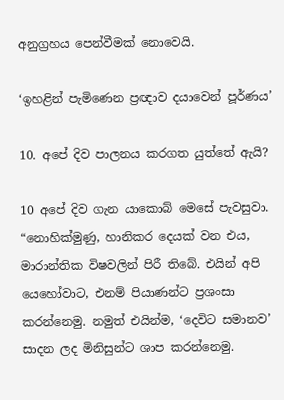අනුග්‍රහය පෙන්වීමක් නොවෙයි.

‘ඉහළින් පැමිණෙන ප්‍රඥාව දයාවෙන් පූර්ණය’

10. අපේ දිව පාලනය කරගත යුත්තේ ඇයි?

10 අපේ දිව ගැන යාකොබ් මෙසේ පැවසුවා. “නොහික්මුණු, හානිකර දෙයක් වන එය, මාරාන්තික විෂවලින් පිරී තිබේ. එයින් අපි යෙහෝවාට, එනම් පියාණන්ට ප්‍රශංසා කරන්නෙමු. නමුත් එයින්ම, ‘දෙවිට සමානව’ සාදන ලද මිනිසුන්ට ශාප කරන්නෙමු.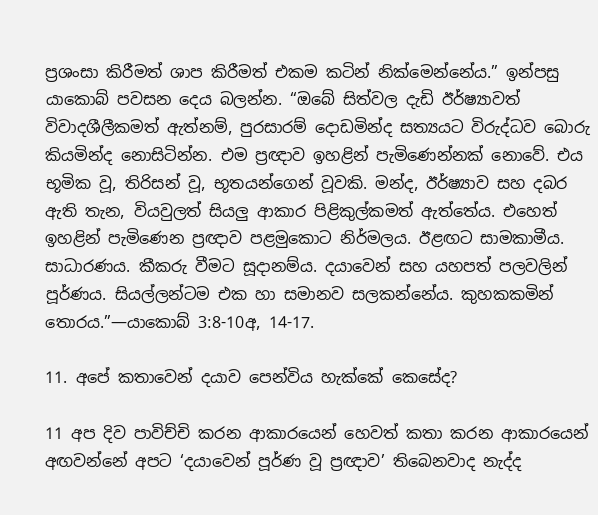ප්‍රශංසා කිරීමත් ශාප කිරීමත් එකම කටින් නික්මෙන්නේය.” ඉන්පසු යාකොබ් පවසන දෙය බලන්න. “ඔබේ සිත්වල දැඩි ඊර්ෂ්‍යාවත් විවාදශීලීකමත් ඇත්නම්, පුරසාරම් දොඩමින්ද සත්‍යයට විරුද්ධව බොරු කියමින්ද නොසිටින්න. එම ප්‍රඥාව ඉහළින් පැමිණෙන්නක් නොවේ. එය භූමික වූ, තිරිසන් වූ, භූතයන්ගෙන් වූවකි. මන්ද, ඊර්ෂ්‍යාව සහ දබර ඇති තැන, වියවුලත් සියලු ආකාර පිළිකුල්කමත් ඇත්තේය. එහෙත් ඉහළින් පැමිණෙන ප්‍රඥාව පළමුකොට නිර්මලය. ඊළඟට සාමකාමීය. සාධාරණය. කීකරු වීමට සූදානම්ය. දයාවෙන් සහ යහපත් පලවලින් පූර්ණය. සියල්ලන්ටම එක හා සමානව සලකන්නේය. කුහකකමින් තොරය.”—යාකොබ් 3:8-10අ, 14-17.

11. අපේ කතාවෙන් දයාව පෙන්විය හැක්කේ කෙසේද?

11 අප දිව පාවිච්චි කරන ආකාරයෙන් හෙවත් කතා කරන ආකාරයෙන් අඟවන්නේ අපට ‘දයාවෙන් පූර්ණ වූ ප්‍රඥාව’ තිබෙනවාද නැද්ද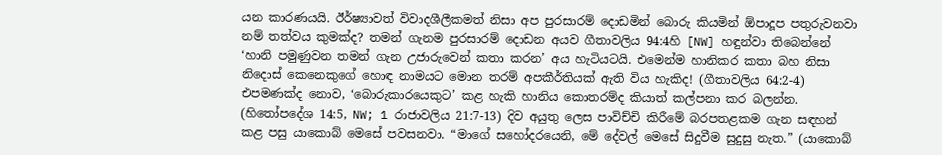යන කාරණයයි. ඊර්ෂ්‍යාවත් විවාදශීලීකමත් නිසා අප පුරසාරම් දොඩමින් බොරු කියමින් ඕපාදූප පතුරුවනවා නම් තත්වය කුමක්ද? තමන් ගැනම පුරසාරම් දොඩන අයව ගීතාවලිය 94:4හි [NW] හඳුන්වා තිබෙන්නේ ‘හානි පමුණුවන තමන් ගැන උජාරුවෙන් කතා කරන’ අය හැටියටයි. එමෙන්ම හානිකර කතා බහ නිසා නිදොස් කෙනෙකුගේ හොඳ නාමයට මොන තරම් අපකීර්තියක් ඇති විය හැකිද! (ගීතාවලිය 64:2-4) එපමණක්ද නොව, ‘බොරුකාරයෙකුට’ කළ හැකි හානිය කොතරම්ද කියාත් කල්පනා කර බලන්න. (හිතෝපදේශ 14:5, NW; 1 රාජාවලිය 21:7-13) දිව අයුතු ලෙස පාවිච්චි කිරීමේ බරපතළකම ගැන සඳහන් කළ පසු යාකොබ් මෙසේ පවසනවා. “මාගේ සහෝදරයෙනි, මේ දේවල් මෙසේ සිදුවීම සුදුසු නැත.” (යාකොබ්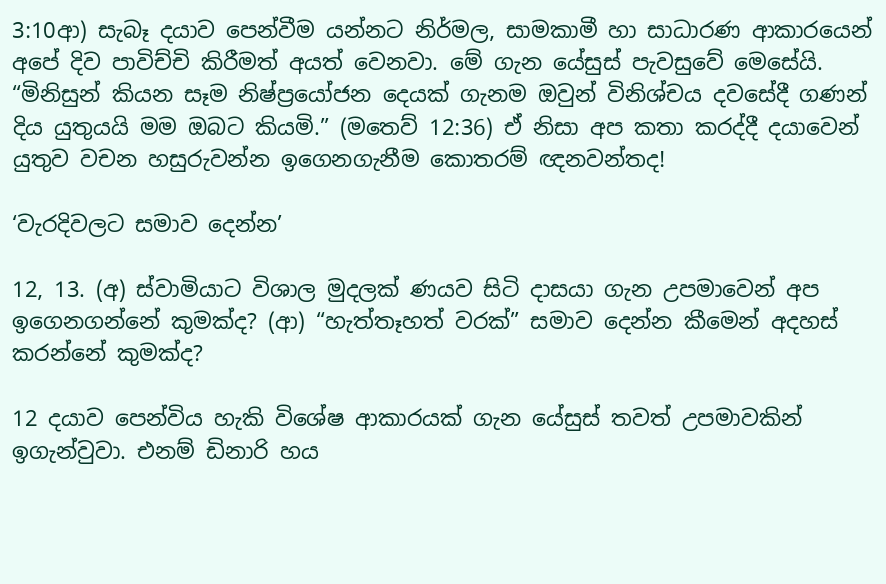3:10ආ) සැබෑ දයාව පෙන්වීම යන්නට නිර්මල, සාමකාමී හා සාධාරණ ආකාරයෙන් අපේ දිව පාවිච්චි කිරීමත් අයත් වෙනවා. මේ ගැන යේසුස් පැවසුවේ මෙසේයි. “මිනිසුන් කියන සෑම නිෂ්ප්‍රයෝජන දෙයක් ගැනම ඔවුන් විනිශ්චය දවසේදී ගණන් දිය යුතුයයි මම ඔබට කියමි.” (මතෙව් 12:36) ඒ නිසා අප කතා කරද්දී දයාවෙන් යුතුව වචන හසුරුවන්න ඉගෙනගැනීම කොතරම් ඥනවන්තද!

‘වැරදිවලට සමාව දෙන්න’

12, 13. (අ) ස්වාමියාට විශාල මුදලක් ණයව සිටි දාසයා ගැන උපමාවෙන් අප ඉගෙනගන්නේ කුමක්ද? (ආ) “හැත්තෑහත් වරක්” සමාව දෙන්න කීමෙන් අදහස් කරන්නේ කුමක්ද?

12 දයාව පෙන්විය හැකි විශේෂ ආකාරයක් ගැන යේසුස් තවත් උපමාවකින් ඉගැන්වුවා. එනම් ඩිනාරි හය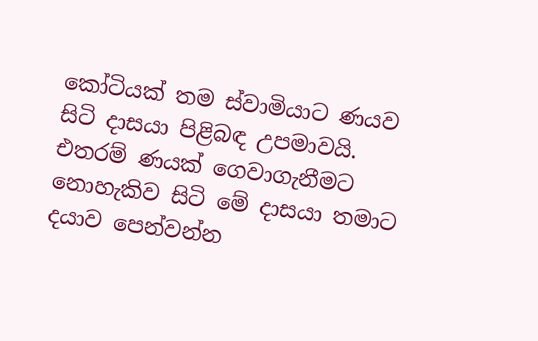කෝටියක් තම ස්වාමියාට ණයව සිටි දාසයා පිළිබඳ උපමාවයි. එතරම් ණයක් ගෙවාගැනීමට නොහැකිව සිටි මේ දාසයා තමාට දයාව පෙන්වන්න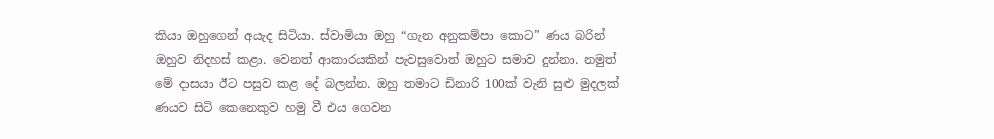කියා ඔහුගෙන් අයැද සිටියා. ස්වාමියා ඔහු “ගැන අනුකම්පා කොට” ණය බරින් ඔහුව නිදහස් කළා. වෙනත් ආකාරයකින් පැවසුවොත් ඔහුට සමාව දුන්නා. නමුත් මේ දාසයා ඊට පසුව කළ දේ බලන්න. ඔහු තමාට ඩිනාරි 100ක් වැනි සුළු මුදලක් ණයව සිටි කෙනෙකුව හමු වී එය ගෙවන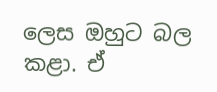ලෙස ඔහුට බල කළා. ඒ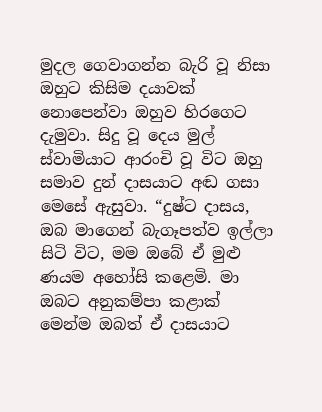මුදල ගෙවාගන්න බැරි වූ නිසා ඔහුට කිසිම දයාවක් නොපෙන්වා ඔහුව හිරගෙට දැමුවා. සිදු වූ දෙය මුල් ස්වාමියාට ආරංචි වූ විට ඔහු සමාව දුන් දාසයාට අඬ ගසා මෙසේ ඇසුවා. “දුෂ්ට දාසය, ඔබ මාගෙන් බැගෑපත්ව ඉල්ලා සිටි විට, මම ඔබේ ඒ මුළු ණයම අහෝසි කළෙමි. මා ඔබට අනුකම්පා කළාක් මෙන්ම ඔබත් ඒ දාසයාට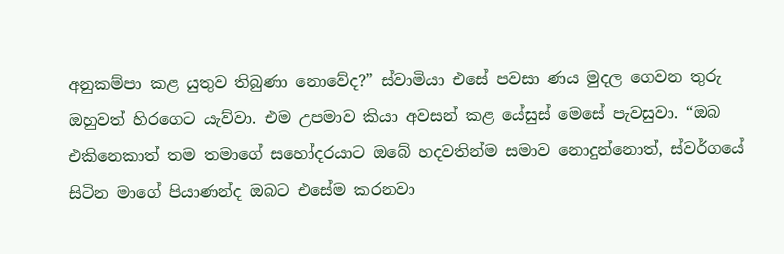අනුකම්පා කළ යුතුව තිබුණා නොවේද?” ස්වාමියා එසේ පවසා ණය මුදල ගෙවන තුරු ඔහුවත් හිරගෙට යැව්වා. එම උපමාව කියා අවසන් කළ යේසුස් මෙසේ පැවසුවා. “ඔබ එකිනෙකාත් තම තමාගේ සහෝදරයාට ඔබේ හදවතින්ම සමාව නොදුන්නොත්, ස්වර්ගයේ සිටින මාගේ පියාණන්ද ඔබට එසේම කරනවා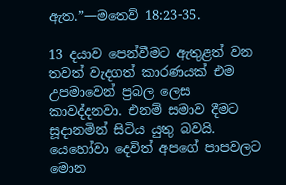ඇත.”—මතෙව් 18:23-35.

13 දයාව පෙන්වීමට ඇතුළත් වන තවත් වැදගත් කාරණයක් එම උපමාවෙන් ප්‍රබල ලෙස කාවද්දනවා. එනම් සමාව දීමට සූදානමින් සිටිය යුතු බවයි. යෙහෝවා දෙවිත් අපගේ පාපවලට මොන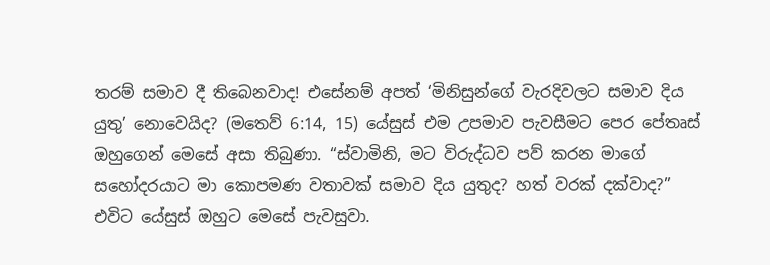තරම් සමාව දී තිබෙනවාද! එසේනම් අපත් ‘මිනිසුන්ගේ වැරදිවලට සමාව දිය යුතු’ නොවෙයිද? (මතෙව් 6:14, 15) යේසුස් එම උපමාව පැවසීමට පෙර පේතෘස් ඔහුගෙන් මෙසේ අසා තිබුණා. “ස්වාමිනි, මට විරුද්ධව පව් කරන මාගේ සහෝදරයාට මා කොපමණ වතාවක් සමාව දිය යුතුද? හත් වරක් දක්වාද?” එවිට යේසුස් ඔහුට මෙසේ පැවසුවා.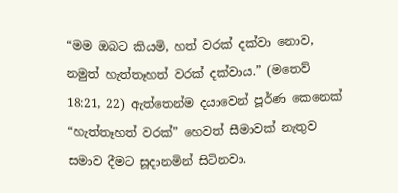“මම ඔබට කියමි, හත් වරක් දක්වා නොව, නමුත් හැත්තෑහත් වරක් දක්වාය.” (මතෙව් 18:21, 22) ඇත්තෙන්ම දයාවෙන් පූර්ණ කෙනෙක් “හැත්තෑහත් වරක්” හෙවත් සීමාවක් නැතුව සමාව දීමට සූදානමින් සිටිනවා.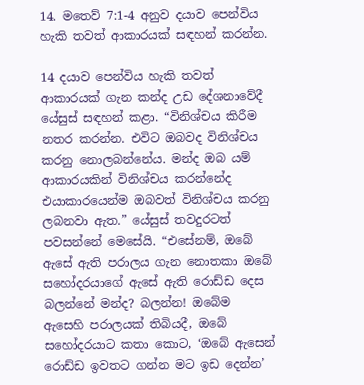14. මතෙව් 7:1-4 අනුව දයාව පෙන්විය හැකි තවත් ආකාරයක් සඳහන් කරන්න.

14 දයාව පෙන්විය හැකි තවත් ආකාරයක් ගැන කන්ද උඩ දේශනාවේදී යේසුස් සඳහන් කළා. “විනිශ්චය කිරීම නතර කරන්න. එවිට ඔබවද විනිශ්චය කරනු නොලබන්නේය. මන්ද ඔබ යම් ආකාරයකින් විනිශ්චය කරන්නේද එයාකාරයෙන්ම ඔබවත් විනිශ්චය කරනු ලබනවා ඇත.” යේසුස් තවදුරටත් පවසන්නේ මෙසේයි. “එසේනම්, ඔබේ ඇසේ ඇති පරාලය ගැන නොතකා ඔබේ සහෝදරයාගේ ඇසේ ඇති රොඩ්ඩ දෙස බලන්නේ මන්ද? බලන්න! ඔබේම ඇසෙහි පරාලයක් තිබියදී, ඔබේ සහෝදරයාට කතා කොට, ‘ඔබේ ඇසෙන් රොඩ්ඩ ඉවතට ගන්න මට ඉඩ දෙන්න’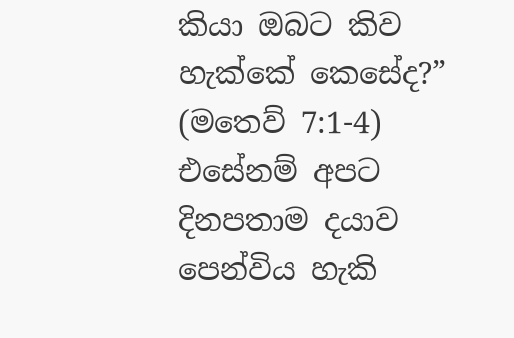කියා ඔබට කිව හැක්කේ කෙසේද?” (මතෙව් 7:1-4) එසේනම් අපට දිනපතාම දයාව පෙන්විය හැකි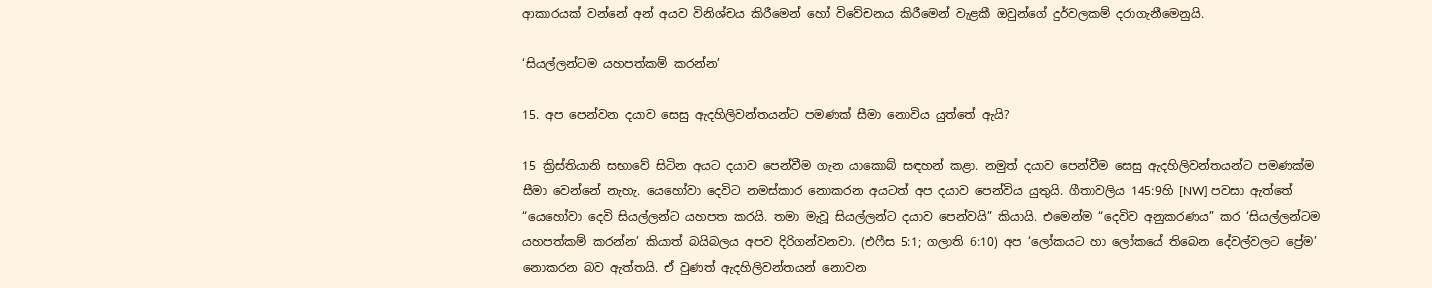ආකාරයක් වන්නේ අන් අයව විනිශ්චය කිරීමෙන් හෝ විවේචනය කිරීමෙන් වැළකී ඔවුන්ගේ දුර්වලකම් දරාගැනීමෙනුයි.

‘සියල්ලන්ටම යහපත්කම් කරන්න’

15. අප පෙන්වන දයාව සෙසු ඇදහිලිවන්තයන්ට පමණක් සීමා නොවිය යුත්තේ ඇයි?

15 ක්‍රිස්තියානි සභාවේ සිටින අයට දයාව පෙන්වීම ගැන යාකොබ් සඳහන් කළා. නමුත් දයාව පෙන්වීම සෙසු ඇදහිලිවන්තයන්ට පමණක්ම සීමා වෙන්නේ නැහැ. යෙහෝවා දෙවිට නමස්කාර නොකරන අයටත් අප දයාව පෙන්විය යුතුයි. ගීතාවලිය 145:9හි [NW] පවසා ඇත්තේ “යෙහෝවා දෙවි සියල්ලන්ට යහපත කරයි. තමා මැවූ සියල්ලන්ට දයාව පෙන්වයි” කියායි. එමෙන්ම “දෙවිව අනුකරණය” කර ‘සියල්ලන්ටම යහපත්කම් කරන්න’ කියාත් බයිබලය අපව දිරිගන්වනවා. (එෆීස 5:1; ගලාති 6:10) අප ‘ලෝකයට හා ලෝකයේ තිබෙන දේවල්වලට ප්‍රේම’ නොකරන බව ඇත්තයි. ඒ වුණත් ඇදහිලිවන්තයන් නොවන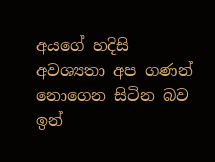අයගේ හදිසි අවශ්‍යතා අප ගණන් නොගෙන සිටින බව ඉන්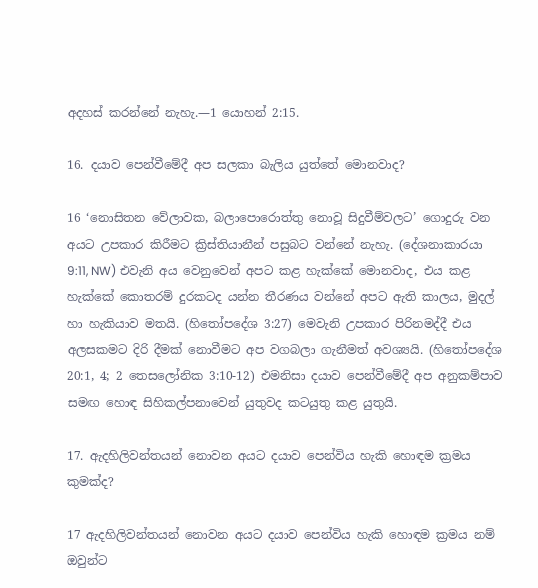අදහස් කරන්නේ නැහැ.—1 යොහන් 2:15.

16. දයාව පෙන්වීමේදී අප සලකා බැලිය යුත්තේ මොනවාද?

16 ‘නොසිතන වේලාවක, බලාපොරොත්තු නොවූ සිදුවීම්වලට’ ගොදුරු වන අයට උපකාර කිරීමට ක්‍රිස්තියානීන් පසුබට වන්නේ නැහැ. (දේශනාකාරයා 9:11, NW) එවැනි අය වෙනුවෙන් අපට කළ හැක්කේ මොනවාද, එය කළ හැක්කේ කොතරම් දුරකටද යන්න තීරණය වන්නේ අපට ඇති කාලය, මුදල් හා හැකියාව මතයි. (හිතෝපදේශ 3:27) මෙවැනි උපකාර පිරිනමද්දී එය අලසකමට දිරි දීමක් නොවීමට අප වගබලා ගැනීමත් අවශ්‍යයි. (හිතෝපදේශ 20:1, 4; 2 තෙසලෝනික 3:10-12) එමනිසා දයාව පෙන්වීමේදී අප අනුකම්පාව සමඟ හොඳ සිහිකල්පනාවෙන් යුතුවද කටයුතු කළ යුතුයි.

17. ඇදහිලිවන්තයන් නොවන අයට දයාව පෙන්විය හැකි හොඳම ක්‍රමය කුමක්ද?

17 ඇදහිලිවන්තයන් නොවන අයට දයාව පෙන්විය හැකි හොඳම ක්‍රමය නම් ඔවුන්ට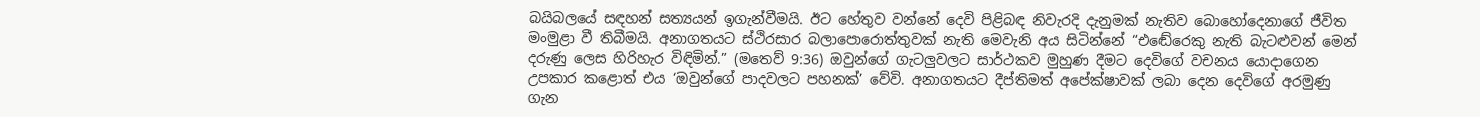බයිබලයේ සඳහන් සත්‍යයන් ඉගැන්වීමයි. ඊට හේතුව වන්නේ දෙවි පිළිබඳ නිවැරදි දැනුමක් නැතිව බොහෝදෙනාගේ ජීවිත මංමුළා වී තිබීමයි. අනාගතයට ස්ථිරසාර බලාපොරොත්තුවක් නැති මෙවැනි අය සිටින්නේ “එඬේරෙකු නැති බැටළුවන් මෙන් දරුණු ලෙස හිරිහැර විඳිමින්.” (මතෙව් 9:36) ඔවුන්ගේ ගැටලුවලට සාර්ථකව මුහුණ දීමට දෙවිගේ වචනය යොදාගෙන උපකාර කළොත් එය ‘ඔවුන්ගේ පාදවලට පහනක්’ වේවි. අනාගතයට දීප්තිමත් අපේක්ෂාවක් ලබා දෙන දෙවිගේ අරමුණු ගැන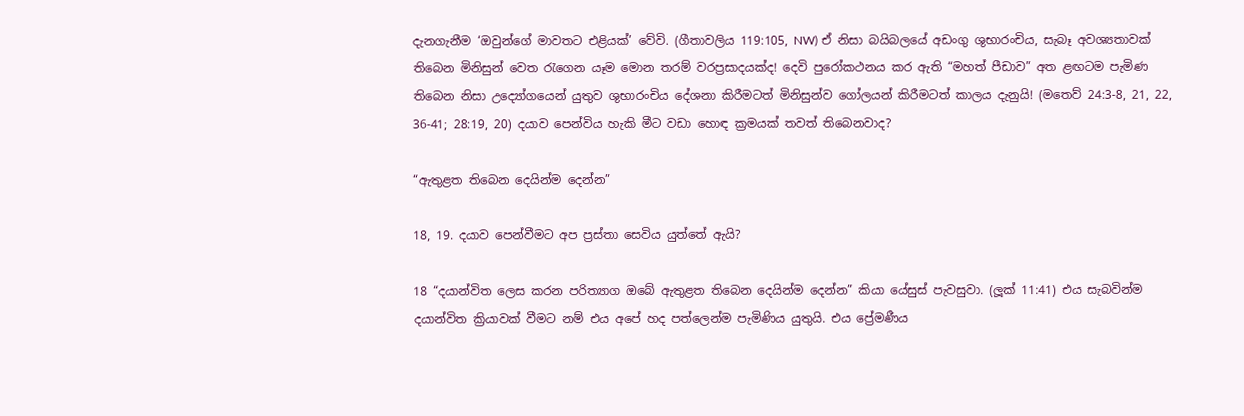දැනගැනීම ‘ඔවුන්ගේ මාවතට එළියක්’ වේවි. (ගීතාවලිය 119:105, NW) ඒ නිසා බයිබලයේ අඩංගු ශුභාරංචිය, සැබෑ අවශ්‍යතාවක් තිබෙන මිනිසුන් වෙත රැගෙන යෑම මොන තරම් වරප්‍රසාදයක්ද! දෙවි පුරෝකථනය කර ඇති “මහත් පීඩාව” අත ළඟටම පැමිණ තිබෙන නිසා උද්‍යෝගයෙන් යුතුව ශුභාරංචිය දේශනා කිරීමටත් මිනිසුන්ව ගෝලයන් කිරීමටත් කාලය දැනුයි! (මතෙව් 24:3-8, 21, 22, 36-41; 28:19, 20) දයාව පෙන්විය හැකි මීට වඩා හොඳ ක්‍රමයක් තවත් තිබෙනවාද?

“ඇතුළත තිබෙන දෙයින්ම දෙන්න”

18, 19. දයාව පෙන්වීමට අප ප්‍රස්තා සෙවිය යුත්තේ ඇයි?

18 “දයාන්විත ලෙස කරන පරිත්‍යාග ඔබේ ඇතුළත තිබෙන දෙයින්ම දෙන්න” කියා යේසුස් පැවසුවා. (ලූක් 11:41) එය සැබවින්ම දයාන්විත ක්‍රියාවක් වීමට නම් එය අපේ හද පත්ලෙන්ම පැමිණිය යුතුයි. එය ප්‍රේමණීය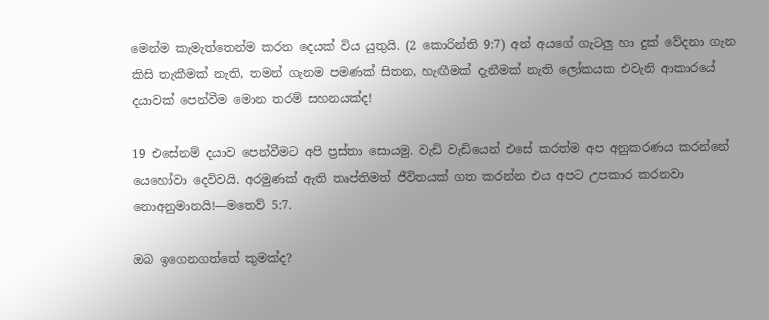මෙන්ම කැමැත්තෙන්ම කරන දෙයක් විය යුතුයි. (2 කොරින්ති 9:7) අන් අයගේ ගැටලු හා දුක් වේදනා ගැන කිසි තැකීමක් නැති, තමන් ගැනම පමණක් සිතන, හැඟීමක් දැනීමක් නැති ලෝකයක එවැනි ආකාරයේ දයාවක් පෙන්වීම මොන තරම් සහනයක්ද!

19 එසේනම් දයාව පෙන්වීමට අපි ප්‍රස්තා සොයමු. වැඩි වැඩියෙන් එසේ කරත්ම අප අනුකරණය කරන්නේ යෙහෝවා දෙවිවයි. අරමුණක් ඇති තෘප්තිමත් ජීවිතයක් ගත කරන්න එය අපට උපකාර කරනවා නොඅනුමානයි!—මතෙව් 5:7.

ඔබ ඉගෙනගත්තේ කුමක්ද?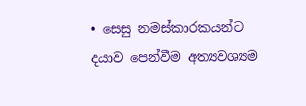• සෙසු නමස්කාරකයන්ට දයාව පෙන්වීම අත්‍යවශ්‍යම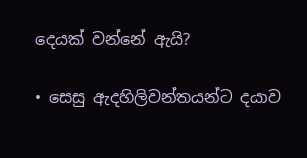දෙයක් වන්නේ ඇයි?

• සෙසු ඇදහිලිවන්තයන්ට දයාව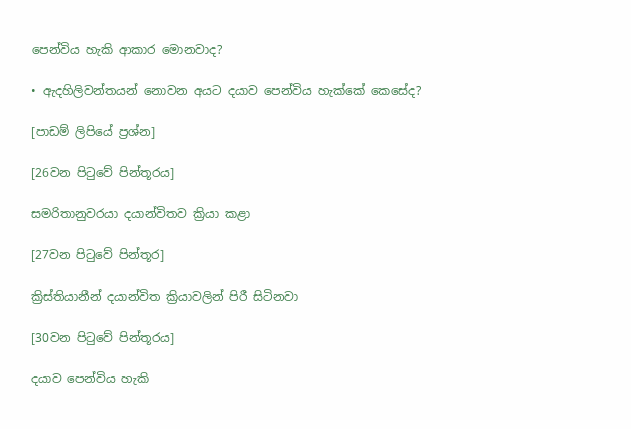පෙන්විය හැකි ආකාර මොනවාද?

• ඇදහිලිවන්තයන් නොවන අයට දයාව පෙන්විය හැක්කේ කෙසේද?

[පාඩම් ලිපියේ ප්‍රශ්න]

[26වන පිටුවේ පින්තූරය]

සමරිතානුවරයා දයාන්විතව ක්‍රියා කළා

[27වන පිටුවේ පින්තූර]

ක්‍රිස්තියානීන් දයාන්විත ක්‍රියාවලින් පිරී සිටිනවා

[30වන පිටුවේ පින්තූරය]

දයාව පෙන්විය හැකි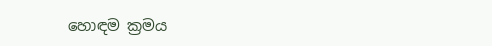හොඳම ක්‍රමය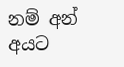නම් අන් අයට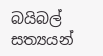බයිබල් සත්‍යයන්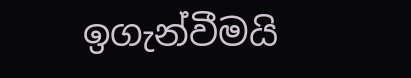ඉගැන්වීමයි